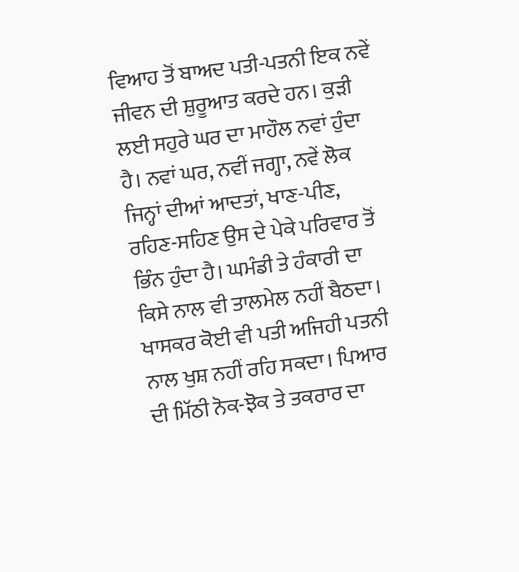ਵਿਆਹ ਤੋਂ ਬਾਅਦ ਪਤੀ-ਪਤਨੀ ਇਕ ਨਵੇਂ ਜੀਵਨ ਦੀ ਸ਼ੁਰੂਆਤ ਕਰਦੇ ਹਨ। ਕੁੜੀ ਲਈ ਸਹੁਰੇ ਘਰ ਦਾ ਮਾਹੌਲ ਨਵਾਂ ਹੁੰਦਾ ਹੈ। ਨਵਾਂ ਘਰ, ਨਵੀਂ ਜਗ੍ਹਾ, ਨਵੇਂ ਲੋਕ ਜਿਨ੍ਹਾਂ ਦੀਆਂ ਆਦਤਾਂ, ਖਾਣ-ਪੀਣ, ਰਹਿਣ-ਸਹਿਣ ਉਸ ਦੇ ਪੇਕੇ ਪਰਿਵਾਰ ਤੋਂ ਭਿੰਨ ਹੁੰਦਾ ਹੈ। ਘਮੰਡੀ ਤੇ ਹੰਕਾਰੀ ਦਾ ਕਿਸੇ ਨਾਲ ਵੀ ਤਾਲਮੇਲ ਨਹੀਂ ਬੈਠਦਾ। ਖਾਸਕਰ ਕੋਈ ਵੀ ਪਤੀ ਅਜਿਹੀ ਪਤਨੀ ਨਾਲ ਖੁਸ਼ ਨਹੀਂ ਰਹਿ ਸਕਦਾ। ਪਿਆਰ ਦੀ ਮਿੱਠੀ ਨੋਕ-ਝੋਕ ਤੇ ਤਕਰਾਰ ਦਾ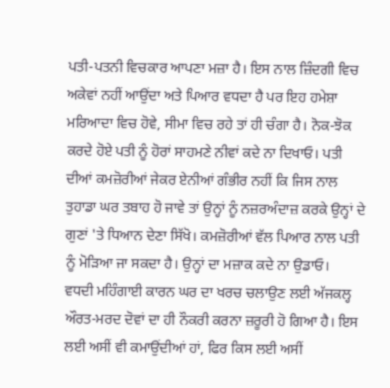ਪਤੀ-ਪਤਨੀ ਵਿਚਕਾਰ ਆਪਣਾ ਮਜ਼ਾ ਹੈ। ਇਸ ਨਾਲ ਜ਼ਿੰਦਗੀ ਵਿਚ ਅਕੇਵਾਂ ਨਹੀਂ ਆਉਂਦਾ ਅਤੇ ਪਿਆਰ ਵਧਦਾ ਹੈ ਪਰ ਇਹ ਹਮੇਸ਼ਾ ਮਰਿਆਦਾ ਵਿਚ ਹੋਵੇ, ਸੀਮਾ ਵਿਚ ਰਹੇ ਤਾਂ ਹੀ ਚੰਗਾ ਹੈ। ਨੋਕ-ਝੋਕ ਕਰਦੇ ਹੋਏ ਪਤੀ ਨੂੰ ਹੋਰਾਂ ਸਾਹਮਣੇ ਨੀਵਾਂ ਕਦੇ ਨਾ ਦਿਖਾਓ। ਪਤੀ ਦੀਆਂ ਕਮਜ਼ੋਰੀਆਂ ਜੇਕਰ ਏਨੀਆਂ ਗੰਭੀਰ ਨਹੀਂ ਕਿ ਜਿਸ ਨਾਲ ਤੁਹਾਡਾ ਘਰ ਤਬਾਹ ਹੋ ਜਾਵੇ ਤਾਂ ਉਨ੍ਹਾਂ ਨੂੰ ਨਜ਼ਰਅੰਦਾਜ਼ ਕਰਕੇ ਉਨ੍ਹਾਂ ਦੇ ਗੁਣਾਂ 'ਤੇ ਧਿਆਨ ਦੇਣਾ ਸਿੱਖੋ। ਕਮਜ਼ੋਰੀਆਂ ਵੱਲ ਪਿਆਰ ਨਾਲ ਪਤੀ ਨੂੰ ਮੋੜਿਆ ਜਾ ਸਕਦਾ ਹੈ। ਉਨ੍ਹਾਂ ਦਾ ਮਜ਼ਾਕ ਕਦੇ ਨਾ ਉਡਾਓ।
ਵਧਦੀ ਮਹਿੰਗਾਈ ਕਾਰਨ ਘਰ ਦਾ ਖਰਚ ਚਲਾਉਣ ਲਈ ਅੱਜਕਲ੍ਹ ਔਰਤ-ਮਰਦ ਦੋਵਾਂ ਦਾ ਹੀ ਨੌਕਰੀ ਕਰਨਾ ਜ਼ਰੂਰੀ ਹੋ ਗਿਆ ਹੈ। ਇਸ ਲਈ ਅਸੀਂ ਵੀ ਕਮਾਉਂਦੀਆਂ ਹਾਂ, ਫਿਰ ਕਿਸ ਲਈ ਅਸੀਂ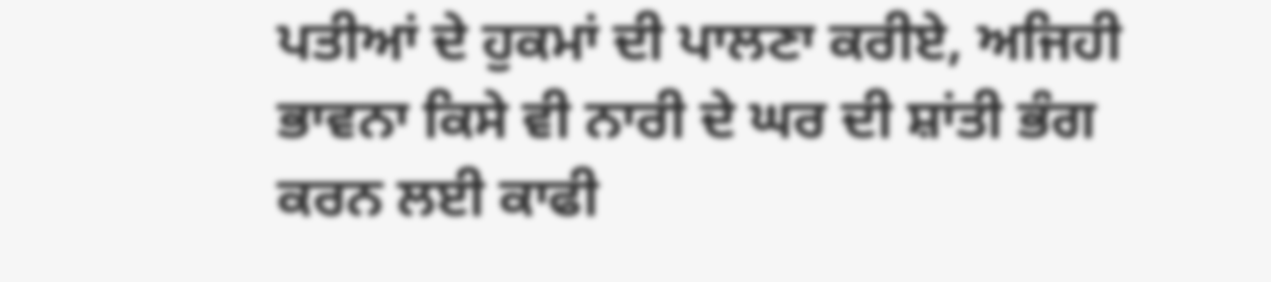ਪਤੀਆਂ ਦੇ ਹੁਕਮਾਂ ਦੀ ਪਾਲਣਾ ਕਰੀਏ, ਅਜਿਹੀ ਭਾਵਨਾ ਕਿਸੇ ਵੀ ਨਾਰੀ ਦੇ ਘਰ ਦੀ ਸ਼ਾਂਤੀ ਭੰਗ ਕਰਨ ਲਈ ਕਾਫੀ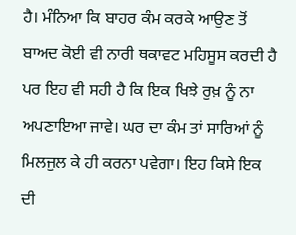ਹੈ। ਮੰਨਿਆ ਕਿ ਬਾਹਰ ਕੰਮ ਕਰਕੇ ਆਉਣ ਤੋਂ ਬਾਅਦ ਕੋਈ ਵੀ ਨਾਰੀ ਥਕਾਵਟ ਮਹਿਸੂਸ ਕਰਦੀ ਹੈ ਪਰ ਇਹ ਵੀ ਸਹੀ ਹੈ ਕਿ ਇਕ ਖਿਝੇ ਰੁਖ਼ ਨੂੰ ਨਾ ਅਪਣਾਇਆ ਜਾਵੇ। ਘਰ ਦਾ ਕੰਮ ਤਾਂ ਸਾਰਿਆਂ ਨੂੰ ਮਿਲਜੁਲ ਕੇ ਹੀ ਕਰਨਾ ਪਵੇਗਾ। ਇਹ ਕਿਸੇ ਇਕ ਦੀ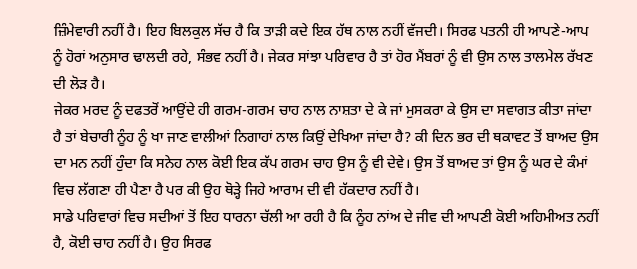ਜ਼ਿੰਮੇਵਾਰੀ ਨਹੀਂ ਹੈ। ਇਹ ਬਿਲਕੁਲ ਸੱਚ ਹੈ ਕਿ ਤਾੜੀ ਕਦੇ ਇਕ ਹੱਥ ਨਾਲ ਨਹੀਂ ਵੱਜਦੀ। ਸਿਰਫ ਪਤਨੀ ਹੀ ਆਪਣੇ-ਆਪ ਨੂੰ ਹੋਰਾਂ ਅਨੁਸਾਰ ਢਾਲਦੀ ਰਹੇ, ਸੰਭਵ ਨਹੀਂ ਹੈ। ਜੇਕਰ ਸਾਂਝਾ ਪਰਿਵਾਰ ਹੈ ਤਾਂ ਹੋਰ ਮੈਂਬਰਾਂ ਨੂੰ ਵੀ ਉਸ ਨਾਲ ਤਾਲਮੇਲ ਰੱਖਣ ਦੀ ਲੋੜ ਹੈ।
ਜੇਕਰ ਮਰਦ ਨੂੰ ਦਫਤਰੋਂ ਆਉਂਦੇ ਹੀ ਗਰਮ-ਗਰਮ ਚਾਹ ਨਾਲ ਨਾਸ਼ਤਾ ਦੇ ਕੇ ਜਾਂ ਮੁਸਕਰਾ ਕੇ ਉਸ ਦਾ ਸਵਾਗਤ ਕੀਤਾ ਜਾਂਦਾ ਹੈ ਤਾਂ ਬੇਚਾਰੀ ਨੂੰਹ ਨੂੰ ਖਾ ਜਾਣ ਵਾਲੀਆਂ ਨਿਗਾਹਾਂ ਨਾਲ ਕਿਉਂ ਦੇਖਿਆ ਜਾਂਦਾ ਹੈ? ਕੀ ਦਿਨ ਭਰ ਦੀ ਥਕਾਵਟ ਤੋਂ ਬਾਅਦ ਉਸ ਦਾ ਮਨ ਨਹੀਂ ਹੁੰਦਾ ਕਿ ਸਨੇਹ ਨਾਲ ਕੋਈ ਇਕ ਕੱਪ ਗਰਮ ਚਾਹ ਉਸ ਨੂੰ ਵੀ ਦੇਵੇ। ਉਸ ਤੋਂ ਬਾਅਦ ਤਾਂ ਉਸ ਨੂੰ ਘਰ ਦੇ ਕੰਮਾਂ ਵਿਚ ਲੱਗਣਾ ਹੀ ਪੈਣਾ ਹੈ ਪਰ ਕੀ ਉਹ ਥੋੜ੍ਹੇ ਜਿਹੇ ਆਰਾਮ ਦੀ ਵੀ ਹੱਕਦਾਰ ਨਹੀਂ ਹੈ।
ਸਾਡੇ ਪਰਿਵਾਰਾਂ ਵਿਚ ਸਦੀਆਂ ਤੋਂ ਇਹ ਧਾਰਨਾ ਚੱਲੀ ਆ ਰਹੀ ਹੈ ਕਿ ਨੂੰਹ ਨਾਂਅ ਦੇ ਜੀਵ ਦੀ ਆਪਣੀ ਕੋਈ ਅਹਿਮੀਅਤ ਨਹੀਂ ਹੈ, ਕੋਈ ਚਾਹ ਨਹੀਂ ਹੈ। ਉਹ ਸਿਰਫ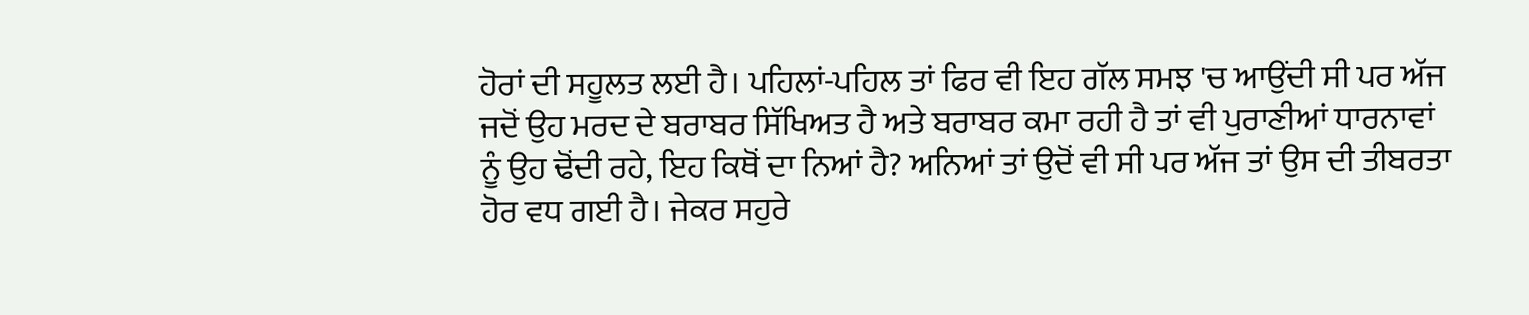ਹੋਰਾਂ ਦੀ ਸਹੂਲਤ ਲਈ ਹੈ। ਪਹਿਲਾਂ-ਪਹਿਲ ਤਾਂ ਫਿਰ ਵੀ ਇਹ ਗੱਲ ਸਮਝ 'ਚ ਆਉਂਦੀ ਸੀ ਪਰ ਅੱਜ ਜਦੋਂ ਉਹ ਮਰਦ ਦੇ ਬਰਾਬਰ ਸਿੱਖਿਅਤ ਹੈ ਅਤੇ ਬਰਾਬਰ ਕਮਾ ਰਹੀ ਹੈ ਤਾਂ ਵੀ ਪੁਰਾਣੀਆਂ ਧਾਰਨਾਵਾਂ ਨੂੰ ਉਹ ਢੋਂਦੀ ਰਹੇ, ਇਹ ਕਿਥੋਂ ਦਾ ਨਿਆਂ ਹੈ? ਅਨਿਆਂ ਤਾਂ ਉਦੋਂ ਵੀ ਸੀ ਪਰ ਅੱਜ ਤਾਂ ਉਸ ਦੀ ਤੀਬਰਤਾ ਹੋਰ ਵਧ ਗਈ ਹੈ। ਜੇਕਰ ਸਹੁਰੇ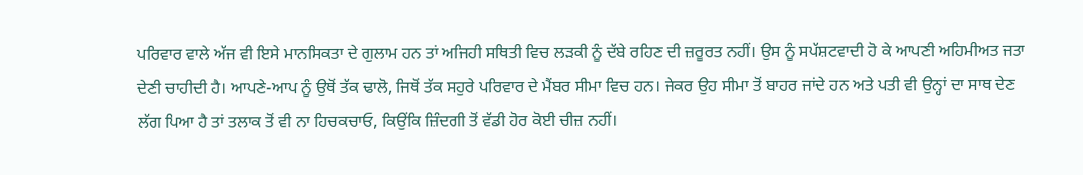ਪਰਿਵਾਰ ਵਾਲੇ ਅੱਜ ਵੀ ਇਸੇ ਮਾਨਸਿਕਤਾ ਦੇ ਗੁਲਾਮ ਹਨ ਤਾਂ ਅਜਿਹੀ ਸਥਿਤੀ ਵਿਚ ਲੜਕੀ ਨੂੰ ਦੱਬੇ ਰਹਿਣ ਦੀ ਜ਼ਰੂਰਤ ਨਹੀਂ। ਉਸ ਨੂੰ ਸਪੱਸ਼ਟਵਾਦੀ ਹੋ ਕੇ ਆਪਣੀ ਅਹਿਮੀਅਤ ਜਤਾ ਦੇਣੀ ਚਾਹੀਦੀ ਹੈ। ਆਪਣੇ-ਆਪ ਨੂੰ ਉਥੋਂ ਤੱਕ ਢਾਲੋ, ਜਿਥੋਂ ਤੱਕ ਸਹੁਰੇ ਪਰਿਵਾਰ ਦੇ ਮੈਂਬਰ ਸੀਮਾ ਵਿਚ ਹਨ। ਜੇਕਰ ਉਹ ਸੀਮਾ ਤੋਂ ਬਾਹਰ ਜਾਂਦੇ ਹਨ ਅਤੇ ਪਤੀ ਵੀ ਉਨ੍ਹਾਂ ਦਾ ਸਾਥ ਦੇਣ ਲੱਗ ਪਿਆ ਹੈ ਤਾਂ ਤਲਾਕ ਤੋਂ ਵੀ ਨਾ ਹਿਚਕਚਾਓ, ਕਿਉਂਕਿ ਜ਼ਿੰਦਗੀ ਤੋਂ ਵੱਡੀ ਹੋਰ ਕੋਈ ਚੀਜ਼ ਨਹੀਂ।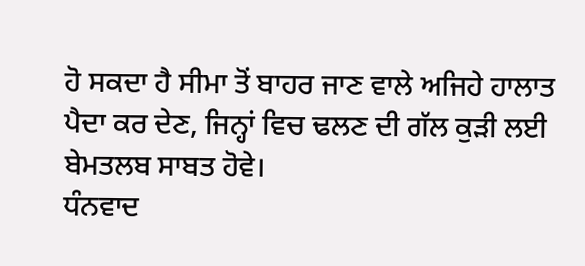ਹੋ ਸਕਦਾ ਹੈ ਸੀਮਾ ਤੋਂ ਬਾਹਰ ਜਾਣ ਵਾਲੇ ਅਜਿਹੇ ਹਾਲਾਤ ਪੈਦਾ ਕਰ ਦੇਣ, ਜਿਨ੍ਹਾਂ ਵਿਚ ਢਲਣ ਦੀ ਗੱਲ ਕੁੜੀ ਲਈ ਬੇਮਤਲਬ ਸਾਬਤ ਹੋਵੇ।
ਧੰਨਵਾਦ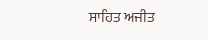ਸਾਹਿਤ ਅਜੀਤ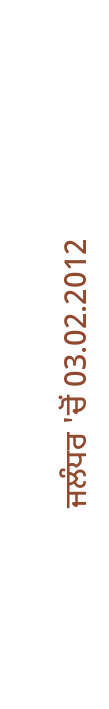ਜਲੰਧਰ 'ਚੋਂ 03.02.2012